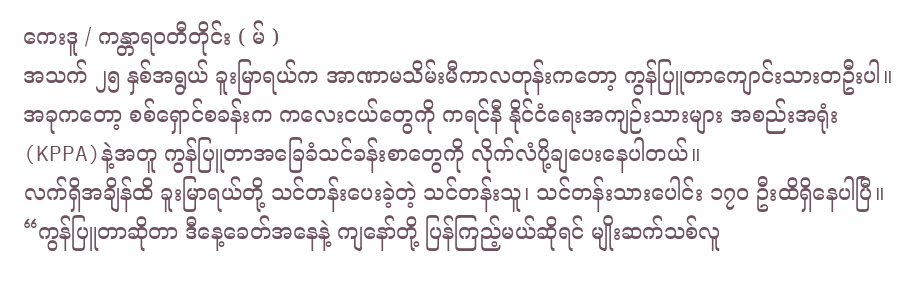ကေးဒူ / ကန္တာရဝတီတိုင်း ( မ် )
အသက် ၂၅ နှစ်အရွယ် ခူးမြာရယ်က အာဏာမသိမ်းမီကာလတုန်းကတော့ ကွန်ပြူတာကျောင်းသားတဦးပါ။ အခုကတော့ စစ်ရှောင်စခန်းက ကလေးငယ်တွေကို ကရင်နီ နိုင်ငံရေးအကျဉ်းသားများ အစည်းအရုံး (KPPA)နဲ့အတူ ကွန်ပြူတာအခြေခံသင်ခန်းစာတွေကို လိုက်လံပို့ချပေးနေပါတယ်။
လက်ရှိအချိန်ထိ ခူးမြာရယ်တို့ သင်တန်းပေးခဲ့တဲ့ သင်တန်းသူ၊ သင်တန်းသားပေါင်း ၁၇၀ ဦးထိရှိနေပါပြီ။
“ကွန်ပြူတာဆိုတာ ဒီနေ့ခေတ်အနေနဲ့ ကျနော်တို့ ပြန်ကြည့်မယ်ဆိုရင် မျိုးဆက်သစ်လူ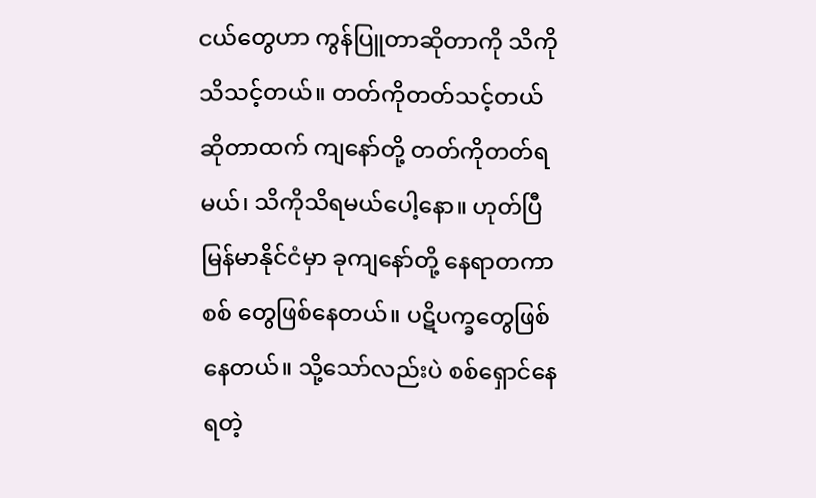ငယ်တွေဟာ ကွန်ပြူတာဆိုတာကို သိကိုသိသင့်တယ်။ တတ်ကိုတတ်သင့်တယ်ဆိုတာထက် ကျနော်တို့ တတ်ကိုတတ်ရမယ်၊ သိကိုသိရမယ်ပေါ့နော။ ဟုတ်ပြီ မြန်မာနိုင်ငံမှာ ခုကျနော်တို့ နေရာတကာ စစ် တွေဖြစ်နေတယ်။ ပဋိပက္ခတွေဖြစ်နေတယ်။ သို့သော်လည်းပဲ စစ်ရှောင်နေရတဲ့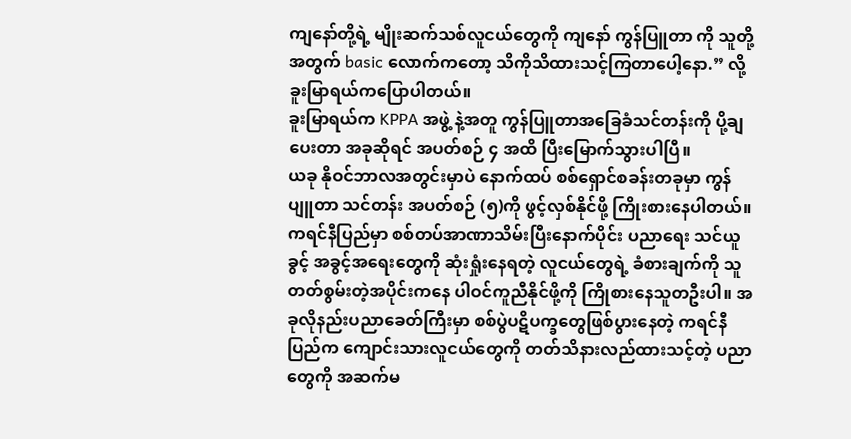ကျနော်တို့ရဲ့ မျိုးဆက်သစ်လူငယ်တွေကို ကျနော် ကွန်ပြူတာ ကို သူတို့ အတွက် basic လောက်ကတော့ သိကိုသိထားသင့်ကြတာပေါ့နော.” လို့ ခူးမြာရယ်ကပြောပါတယ်။
ခူးမြာရယ်က KPPA အဖွဲ့ နဲ့အတူ ကွန်ပြူတာအခြေခံသင်တန်းကို ပို့ချပေးတာ အခုဆိုရင် အပတ်စဉ် ၄ အထိ ပြီးမြောက်သွားပါပြီ။
ယခု နိုဝင်ဘာလအတွင်းမှာပဲ နောက်ထပ် စစ်ရှောင်စခန်းတခုမှာ ကွန်ပျူတာ သင်တန်း အပတ်စဉ် (၅)ကို ဖွင့်လှစ်နိုင်ဖို့ ကြိုးစားနေပါတယ်။
ကရင်နီပြည်မှာ စစ်တပ်အာဏာသိမ်းပြီးနောက်ပိုင်း ပညာရေး သင်ယူခွင့် အခွင့်အရေးတွေကို ဆုံးရှုံးနေရတဲ့ လူငယ်တွေရဲ့ ခံစားချက်ကို သူ တတ်စွမ်းတဲ့အပိုင်းကနေ ပါဝင်ကူညီနိုင်ဖို့ကို ကြိုစားနေသူတဦးပါ။ အခုလိုနည်းပညာခေတ်ကြီးမှာ စစ်ပွဲပဋိပက္ခတွေဖြစ်ပွားနေတဲ့ ကရင်နီပြည်က ကျောင်းသားလူငယ်တွေကို တတ်သိနားလည်ထားသင့်တဲ့ ပညာတွေကို အဆက်မ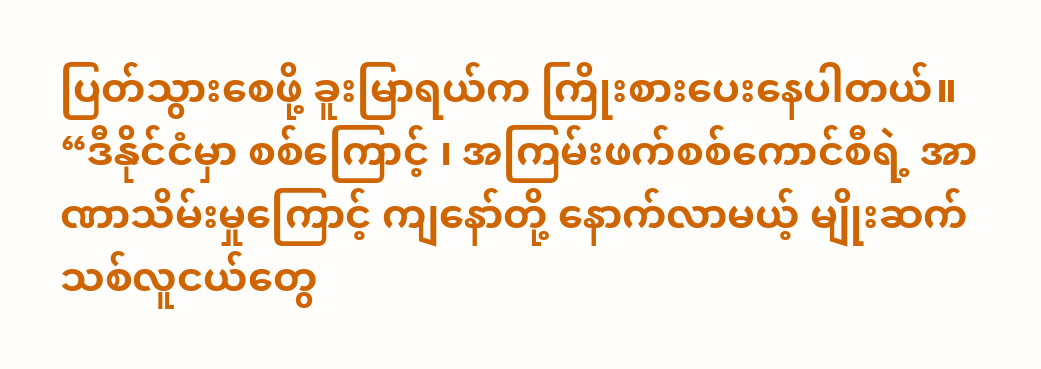ပြတ်သွားစေဖို့ ခူးမြာရယ်က ကြိုးစားပေးနေပါတယ်။
“ဒီနိုင်ငံမှာ စစ်ကြောင့် ၊ အကြမ်းဖက်စစ်ကောင်စီရဲ့ အာဏာသိမ်းမှုကြောင့် ကျနော်တို့ နောက်လာမယ့် မျိုးဆက်သစ်လူငယ်တွေ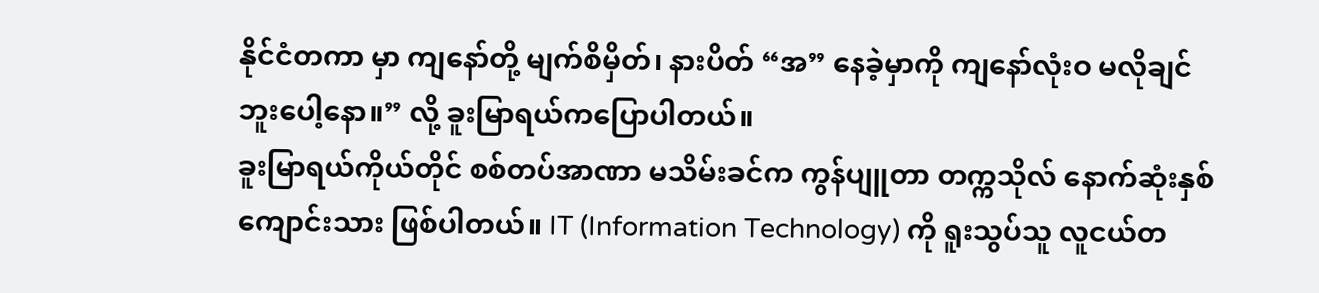နိုင်ငံတကာ မှာ ကျနော်တို့ မျက်စိမှိတ်၊ နားပိတ် “အ” နေခဲ့မှာကို ကျနော်လုံးဝ မလိုချင်ဘူးပေါ့နော။” လို့ ခူးမြာရယ်ကပြောပါတယ်။
ခူးမြာရယ်ကိုယ်တိုင် စစ်တပ်အာဏာ မသိမ်းခင်က ကွန်ပျူတာ တက္ကသိုလ် နောက်ဆုံးနှစ်ကျောင်းသား ဖြစ်ပါတယ်။ IT (Information Technology) ကို ရူးသွပ်သူ လူငယ်တ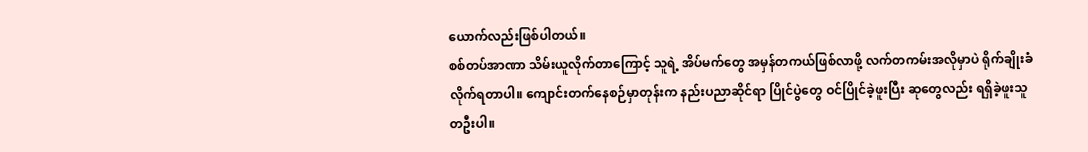ယောက်လည်းဖြစ်ပါတယ်။
စစ်တပ်အာဏာ သိမ်းယူလိုက်တာကြောင့် သူရဲ့ အိပ်မက်တွေ အမှန်တကယ်ဖြစ်လာဖို့ လက်တကမ်းအလိုမှာပဲ ရိုက်ချိုးခံလိုက်ရတာပါ။ ကျောင်းတက်နေစဉ်မှာတုန်းက နည်းပညာဆိုင်ရာ ပြိုင်ပွဲတွေ ဝင်ပြိုင်ခဲ့ဖူးပြီး ဆုတွေလည်း ရရှိခဲ့ဖူးသူတဦးပါ။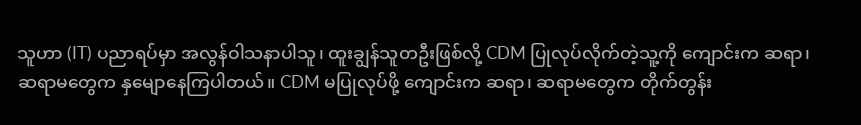သူဟာ (IT) ပညာရပ်မှာ အလွန်ဝါသနာပါသူ၊ ထူးချွန်သူတဦးဖြစ်လို့ CDM ပြုလုပ်လိုက်တဲ့သူ့ကို ကျောင်းက ဆရာ၊ ဆရာမတွေက နှမျောနေကြပါတယ်။ CDM မပြုလုပ်ဖို့ ကျောင်းက ဆရာ၊ ဆရာမတွေက တိုက်တွန်း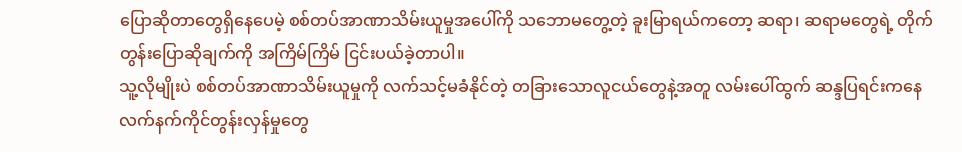ပြောဆိုတာတွေရှိနေပေမဲ့ စစ်တပ်အာဏာသိမ်းယူမှုအပေါ်ကို သဘောမတွေ့တဲ့ ခူးမြာရယ်ကတော့ ဆရာ၊ ဆရာမတွေရဲ့ တိုက်တွန်းပြောဆိုချက်ကို အကြိမ်ကြိမ် ငြင်းပယ်ခဲ့တာပါ။
သူ့လိုမျိုးပဲ စစ်တပ်အာဏာသိမ်းယူမှုကို လက်သင့်မခံနိုင်တဲ့ တခြားသောလူငယ်တွေနဲ့အတူ လမ်းပေါ်ထွက် ဆန္ဒပြရင်းကနေ လက်နက်ကိုင်တွန်းလှန်မှုတွေ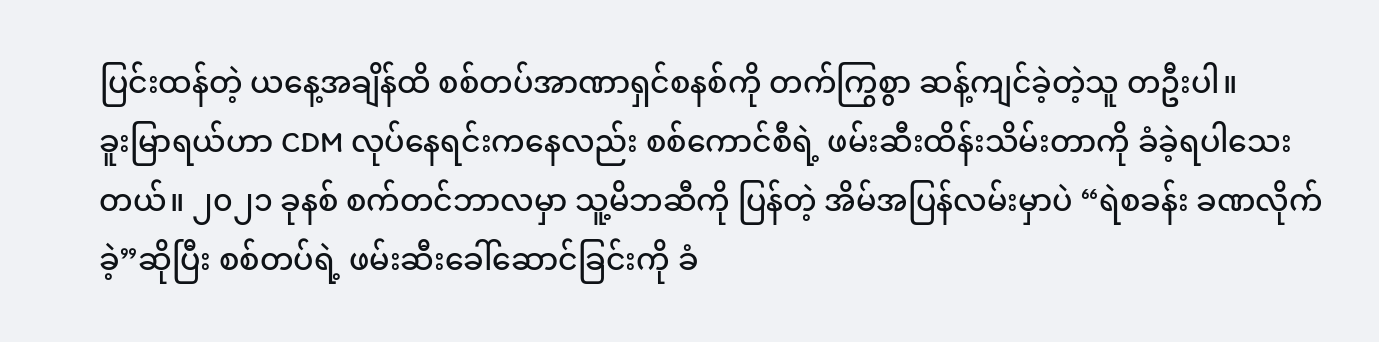ပြင်းထန်တဲ့ ယနေ့အချိန်ထိ စစ်တပ်အာဏာရှင်စနစ်ကို တက်ကြွစွာ ဆန့်ကျင်ခဲ့တဲ့သူ တဦးပါ။
ခူးမြာရယ်ဟာ CDM လုပ်နေရင်းကနေလည်း စစ်ကောင်စီရဲ့ ဖမ်းဆီးထိန်းသိမ်းတာကို ခံခဲ့ရပါသေးတယ်။ ၂၀၂၁ ခုနစ် စက်တင်ဘာလမှာ သူ့မိဘဆီကို ပြန်တဲ့ အိမ်အပြန်လမ်းမှာပဲ “ရဲစခန်း ခဏလိုက်ခဲ့”ဆိုပြီး စစ်တပ်ရဲ့ ဖမ်းဆီးခေါ်ဆောင်ခြင်းကို ခံ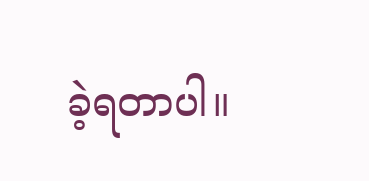ခဲ့ရတာပါ။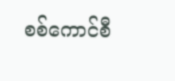စစ်ကောင်စီ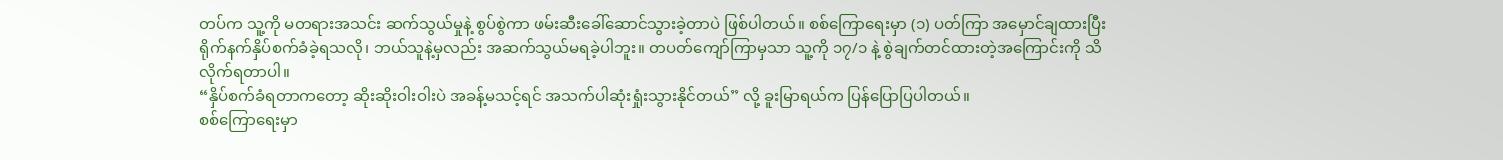တပ်က သူ့ကို မတရားအသင်း ဆက်သွယ်မှုနဲ့ စွပ်စွဲကာ ဖမ်းဆီးခေါ်ဆောင်သွားခဲ့တာပဲ ဖြစ်ပါတယ်။ စစ်ကြောရေးမှာ (၁) ပတ်ကြာ အမှောင်ချထားပြီး ရိုက်နက်နှိပ်စက်ခံခဲ့ရသလို၊ ဘယ်သူနဲ့မှလည်း အဆက်သွယ်မရခဲ့ပါဘူး။ တပတ်ကျော်ကြာမှသာ သူ့ကို ၁၇/၁ နဲ့ စွဲချက်တင်ထားတဲ့အကြောင်းကို သိလိုက်ရတာပါ။
“နှိပ်စက်ခံရတာကတော့ ဆိုးဆိုးဝါးဝါးပဲ အခန့်မသင့်ရင် အသက်ပါဆုံးရှုံးသွားနိုင်တယ်” လို့ ခူးမြာရယ်က ပြန်ပြောပြပါတယ်။
စစ်ကြောရေးမှာ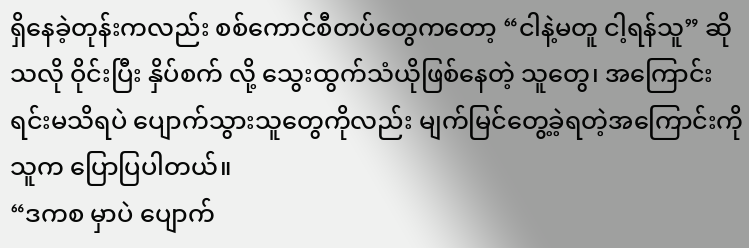ရှိနေခဲ့တုန်းကလည်း စစ်ကောင်စီတပ်တွေကတော့ “ငါနဲ့မတူ ငါ့ရန်သူ” ဆိုသလို ဝိုင်းပြီး နှိပ်စက် လို့ သွေးထွက်သံယိုဖြစ်နေတဲ့ သူတွေ၊ အကြောင်းရင်းမသိရပဲ ပျောက်သွားသူတွေကိုလည်း မျက်မြင်တွေ့ခဲ့ရတဲ့အကြောင်းကို သူက ပြောပြပါတယ်။
“ဒကစ မှာပဲ ပျောက်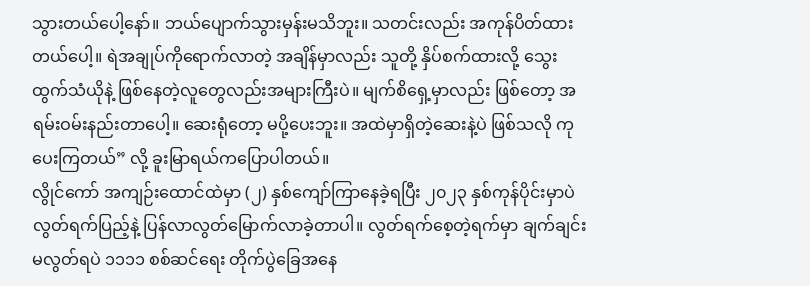သွားတယ်ပေါ့နော်။ ဘယ်ပျောက်သွားမှန်းမသိဘူး။ သတင်းလည်း အကုန်ပိတ်ထားတယ်ပေါ့။ ရဲအချုပ်ကိုရောက်လာတဲ့ အချိန်မှာလည်း သူတို့ နှိပ်စက်ထားလို့ သွေးထွက်သံယိုနဲ့ ဖြစ်နေတဲ့လူတွေလည်းအများကြီးပဲ။ မျက်စိရှေ့မှာလည်း ဖြစ်တော့ အရမ်းဝမ်းနည်းတာပေါ့။ ဆေးရုံတော့ မပို့ပေးဘူး။ အထဲမှာရှိတဲ့ဆေးနဲ့ပဲ ဖြစ်သလို ကုပေးကြတယ်” လို့ ခူးမြာရယ်ကပြောပါတယ်။
လွိုင်ကော် အကျဉ်းထောင်ထဲမှာ (၂) နှစ်ကျော်ကြာနေခဲ့ရပြီး ၂၀၂၃ နှစ်ကုန်ပိုင်းမှာပဲ လွတ်ရက်ပြည့်နဲ့ ပြန်လာလွတ်မြောက်လာခဲ့တာပါ။ လွတ်ရက်စေ့တဲ့ရက်မှာ ချက်ချင်းမလွတ်ရပဲ ၁၁၁၁ စစ်ဆင်ရေး တိုက်ပွဲခြေအနေ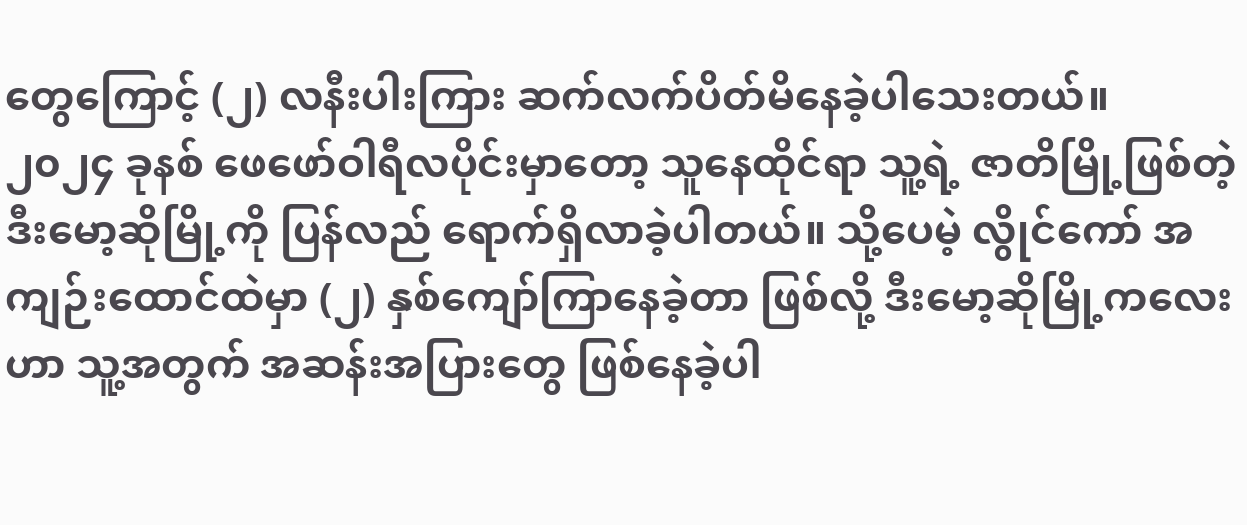တွေကြောင့် (၂) လနီးပါးကြား ဆက်လက်ပိတ်မိနေခဲ့ပါသေးတယ်။
၂၀၂၄ ခုနစ် ဖေဖော်ဝါရီလပိုင်းမှာတော့ သူနေထိုင်ရာ သူ့ရဲ့ ဇာတိမြို့ဖြစ်တဲ့ ဒီးမော့ဆိုမြို့ကို ပြန်လည် ရောက်ရှိလာခဲ့ပါတယ်။ သို့ပေမဲ့ လွိုင်ကော် အကျဉ်းထောင်ထဲမှာ (၂) နှစ်ကျော်ကြာနေခဲ့တာ ဖြစ်လို့ ဒီးမော့ဆိုမြို့ကလေးဟာ သူ့အတွက် အဆန်းအပြားတွေ ဖြစ်နေခဲ့ပါ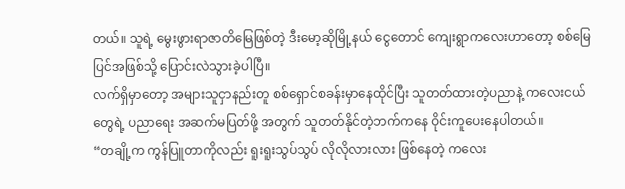တယ်။ သူရဲ့ မွေးဖွားရာဇာတိမြေဖြစ်တဲ့ ဒီးမော့ဆိုမြို့နယ် ငွေတောင် ကျေးရွာကလေးဟာတော့ စစ်မြေပြင်အဖြစ်သို့ ပြောင်းလဲသွားခဲ့ပါပြီ။
လက်ရှိမှာတော့ အများသူငှာနည်းတူ စစ်ရှောင်စခန်းမှာနေထိုင်ပြီး သူတတ်ထားတဲ့ပညာနဲ့ ကလေးငယ်တွေရဲ့ ပညာရေး အဆက်မပြတ်ဖို့ အတွက် သူတတ်နိုင်တဲ့ဘက်ကနေ ဝိုင်းကူပေးနေပါတယ်။
“တချို့က ကွန်ပြူတာကိုလည်း ရူးရူးသွပ်သွပ် လိုလိုလားလား ဖြစ်နေတဲ့ ကလေး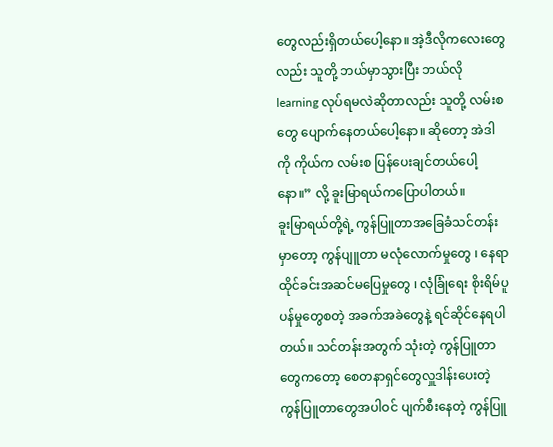တွေလည်းရှိတယ်ပေါ့နော။ အဲ့ဒီလိုကလေးတွေလည်း သူတို့ ဘယ်မှာသွားပြီး ဘယ်လို learning လုပ်ရမလဲဆိုတာလည်း သူတို့ လမ်းစတွေ ပျောက်နေတယ်ပေါ့နော။ ဆိုတော့ အဲဒါကို ကိုယ်က လမ်းစ ပြန်ပေးချင်တယ်ပေါ့နော။” လို့ ခူးမြာရယ်ကပြောပါတယ်။
ခူးမြာရယ်တို့ရဲ့ ကွန်ပြူတာအခြေခံသင်တန်းမှာတော့ ကွန်ပျူတာ မလုံလောက်မှုတွေ ၊ နေရာ ထိုင်ခင်းအဆင်မပြေမှုတွေ ၊ လုံခြုံရေး စိုးရိမ်ပူပန်မှုတွေစတဲ့ အခက်အခဲတွေနဲ့ ရင်ဆိုင်နေရပါတယ်။ သင်တန်းအတွက် သုံးတဲ့ ကွန်ပြူတာတွေကတော့ စေတနာရှင်တွေလှူဒါန်းပေးတဲ့ ကွန်ပြူတာတွေအပါဝင် ပျက်စီးနေတဲ့ ကွန်ပြူ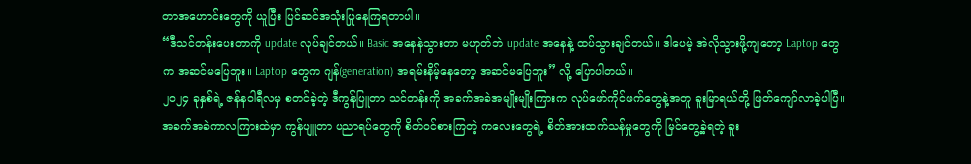တာအဟောင်းတွေကို ယူပြီး ပြင်ဆင်အသုံးပြုနေကြရတာပါ။
“ဒီသင်တန်းပေးတာကို update လုပ်ချင်တယ်။ Basic အနေနဲသွားတာ မဟုတ်ဘဲ update အနေနဲ့ ထပ်သွားချင်တယ်။ ဒါပေမဲ့ အဲလိုသွားဖို့ကျတော့ Laptop တွေက အဆင်မပြေဘူး။ Laptop တွေက ဂျန်(generation) အရမ်းနိမ့်နေတော့ အဆင်မပြေဘူး” လို့ ပြောပါတယ်။
၂၀၂၄ ခုနှစ်ရဲ့ ဇန်နဝါရီလမှ စတင်ခဲ့တဲ့ ဒီကွန်ပြူတာ သင်တန်းကို အခက်အခဲအမျိုးမျိုးကြားက လုပ်ဖော်ကိုင်ဖက်တွေနဲ့အတူ ခူးမြာရယ်တို့ ဖြတ်ကျော်လာခဲ့ပါပြီ။
အခက်အခဲကာလကြားထဲမှာ ကွန်ပျူတာ ပညာရပ်တွေကို စိတ်ဝင်စားကြတဲ့ ကလေးတွေရဲ့ စိတ်အားထက်သန်မှုတွေကို မြင်တွေ့ခဲ့ရတဲ့ ခူး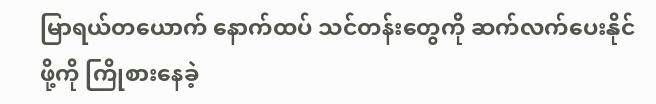မြာရယ်တယောက် နောက်ထပ် သင်တန်းတွေကို ဆက်လက်ပေးနိုင်ဖို့ကို ကြိုစားနေခဲ့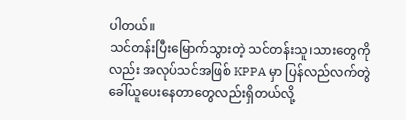ပါတယ်။
သင်တန်းပြီးမြောက်သွားတဲ့ သင်တန်းသူ၊သားတွေကိုလည်း အလုပ်သင်အဖြစ် KPPA မှာ ပြန်လည်လက်တွဲခေါ်ယူပေးနေတာတွေလည်းရှိတယ်လို့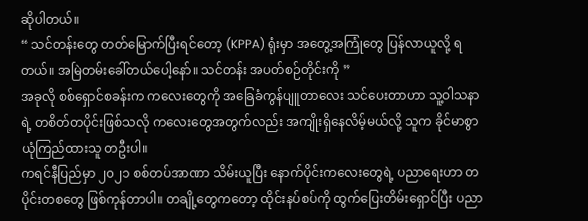ဆိုပါတယ်။
“ သင်တန်းတွေ တတ်မြောက်ပြီးရင်တော့ (KPPA) ရုံးမှာ အတွေ့အကြုံတွေ ပြန်လာယူလို့ ရတယ်။ အမြဲတမ်းခေါ်တယ်ပေါ့နော်။ သင်တန်း အပတ်စဉ်တိုင်းကို ”
အခုလို စစ်ရှောင်စခန်းက ကလေးတွေကို အခြေခံကွန်ပျူတာလေး သင်ပေးတာဟာ သူ့ဝါသနာရဲ့ တစိတ်တပိုင်းဖြစ်သလို ကလေးတွေအတွက်လည်း အကျိုးရှိနေလိမ့်မယ်လို့ သူက ခိုင်မာစွာ ယုံကြည်ထားသူ တဦးပါ။
ကရင်နီပြည်မှာ ၂၀၂၁ စစ်တပ်အာဏာ သိမ်းယူပြီး နောက်ပိုင်းကလေးတွေရဲ့ ပညာရေးဟာ တပိုင်းတစတွေ ဖြစ်ကုန်တာပါ။ တချို့တွေကတော့ ထိုင်းနပ်စပ်ကို ထွက်ပြေးတိမ်းရှောင်ပြီး ပညာ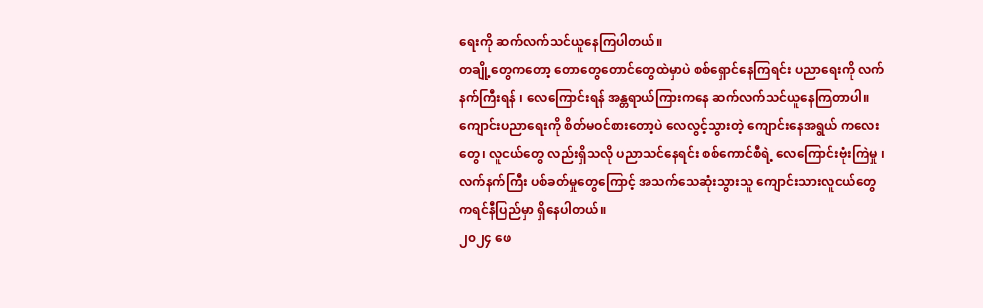ရေးကို ဆက်လက်သင်ယူနေကြပါတယ်။
တချို့တွေကတော့ တောတွေတောင်တွေထဲမှာပဲ စစ်ရှောင်နေကြရင်း ပညာရေးကို လက်နက်ကြီးရန် ၊ လေကြောင်းရန် အန္တရာယ်ကြားကနေ ဆက်လက်သင်ယူနေကြတာပါ။ ကျောင်းပညာရေးကို စိတ်မဝင်စားတော့ပဲ လေလွင့်သွားတဲ့ ကျောင်းနေအရွယ် ကလေးတွေ၊ လူငယ်တွေ လည်းရှိသလို ပညာသင်နေရင်း စစ်ကောင်စီရဲ့ လေကြောင်းဗုံးကြဲမှု ၊ လက်နက်ကြီး ပစ်ခတ်မှုတွေကြောင့် အသက်သေဆုံးသွားသူ ကျောင်းသားလူငယ်တွေ ကရင်နီပြည်မှာ ရှိနေပါတယ်။
၂၀၂၄ ဖေ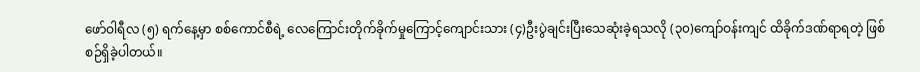ဖော်ဝါရီလ (၅) ရက်နေ့မှာ စစ်ကောင်စီရဲ့ လေကြောင်းတိုက်ခိုက်မှုကြောင့်ကျောင်းသား (၄)ဦးပွဲချင်းပြီးသေဆုံးခဲ့ရသလို (၃၀)ကျော်ဝန်းကျင် ထိခိုက်ဒဏ်ရာရတဲ့ ဖြစ်စဉ်ရှိခဲ့ပါတယ်။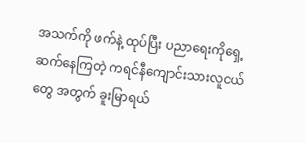အသက်ကို ဖက်နဲ့ ထုပ်ပြီး ပညာရေးကိုရှေ့ဆက်နေကြတဲ့ ကရင်နီကျောင်းသားလူငယ်တွေ အတွက် ခူးမြာရယ်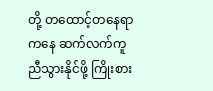တို့ တထောင့်တနေရာကနေ ဆက်လက်ကူညီသွားနိုင်ဖို့ ကြိုးစား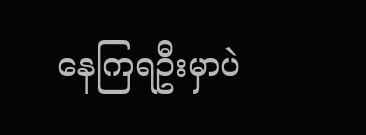နေကြရဦးမှာပဲ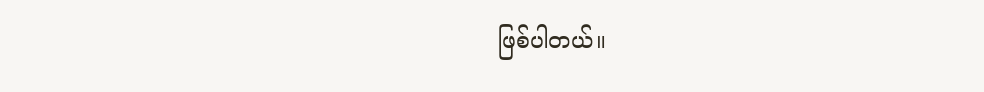ဖြစ်ပါတယ်။